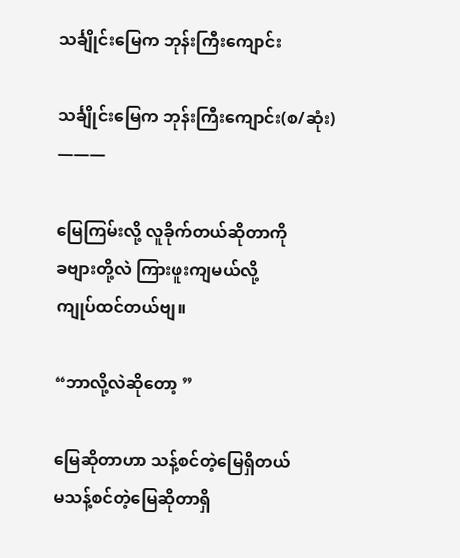သင်္ချိုင်းမြေက ဘုန်းကြီးကျောင်း

သင်္ချိုင်းမြေက ဘုန်းကြီးကျောင်း(စ/ဆုံး)
———

မြေကြမ်းလို့ လူခိုက်တယ်ဆိုတာကို
ခဗျားတို့လဲ ကြားဖူးကျမယ်လို့
ကျုပ်ထင်တယ်ဗျ။

“ဘာလို့လဲဆိုတော့ ”

မြေဆိုတာဟာ သန့်စင်တဲ့မြေရှိတယ်
မသန့်စင်တဲ့မြေဆိုတာရှိ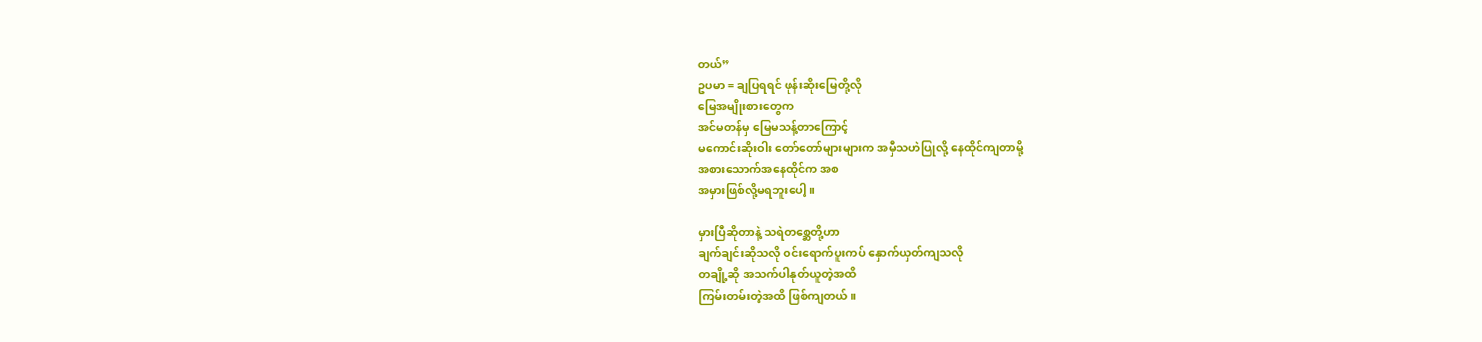တယ်”
ဥပမာ = ချပြရရင် ဖုန်းဆိုးမြေတို့လို
မြေအမျိုးစားတွေက
အင်မတန်မှ မြေမသန့်တာကြောင့်
မကောင်းဆိုးဝါး တော်တော်များများက အမှီသဟဲပြုလို့ နေထိုင်ကျတာမို့
အစားသောက်အနေထိုင်က အစ
အမှားဖြစ်လို့မရဘူးပေါ့ ။

မှားပြီဆိုတာနဲ့ သရဲတစ္ဆေတို့ဟာ
ချက်ချင်းဆိုသလို ၀င်းရောက်ပူးကပ် နှောက်ယှတ်ကျသလို
တချို့ဆို အသက်ပါနုတ်ယူတဲ့အထိ
ကြမ်းတမ်းတဲ့အထိ ဖြစ်ကျတယ်။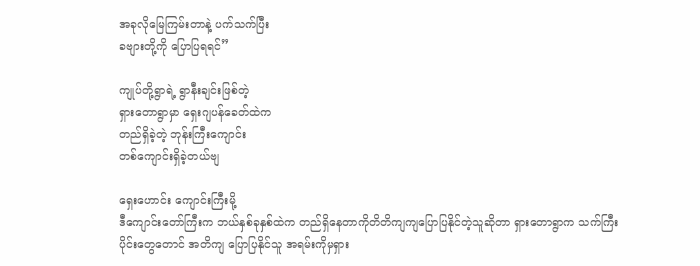အခုလိုမြေကြမ်းတာနဲ့ ပက်သက်ပြီး
ခဗျားတို့ကို ပြောပြရရင်”

ကျုပ်တို့ရွာရဲ့ ရွာနီးချင်းဖြစ်တဲ့
ရှားတောရွာမှာ ရှေးဂျပန်ခေတ်ထဲက
တည်ရှိခဲ့တဲ့ ဘုန်းကြီးကျောင်း
တစ်ကျောင်းရှိခဲ့တယ်ဗျ

ရှေးဟောင်း ကျောင်းကြီးမို့
ဒီကျောင်းတော်ကြီးက ဘယ်နှစ်ခုနှစ်ထဲက တည်ရှိနေတာကိုတိတိကျကျပြောပြနိုင်တဲ့သူဆိုတာ ရှားတောရွာက သက်ကြီးပိုင်းတွေတောင် အတိကျ ပြောပြနိုင်သူ အရမ်းကိုမှရှား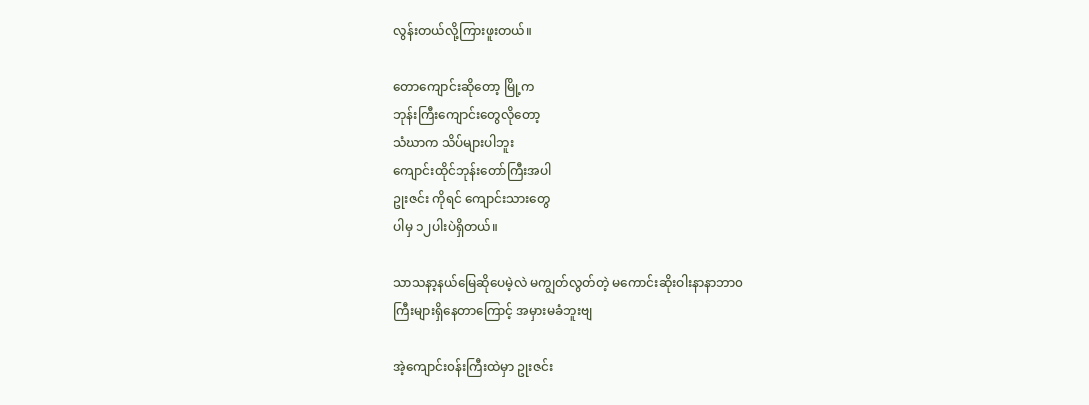လွန်းတယ်လို့ကြားဖူးတယ်။

တောကျောင်းဆိုတော့ မြို့‌က
ဘုန်းကြီးကျောင်းတွေလိုတော့
သံဃာက သိပ်များပါဘူး
ကျောင်းထိုင်ဘုန်းတော်ကြီးအပါ
ဥုးဇင်း ကိုရင် ကျောင်းသားတွေ
ပါမှ ၁၂ပါးပဲရှိတယ်။

သာသနာ့နယ်မြေဆိုပေမဲ့လဲ မကျွတ်လွတ်တဲ့ မကောင်းဆိုးဝါးနာနာဘာ၀
ကြီးများရှိနေတာကြောင့် အမှားမခံဘူးဗျ

အဲ့ကျောင်း၀န်းကြီးထဲမှာ ဥုးဇင်း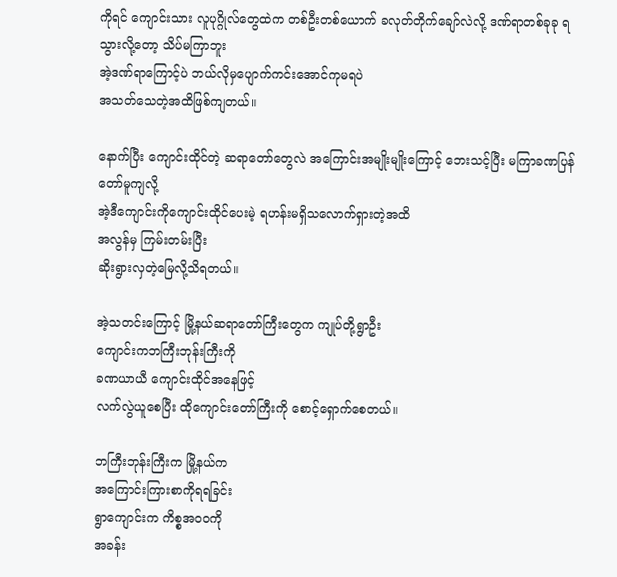ကိုရင် ကျောင်းသား လူပုဂ္ဂိုလ်တွေထဲက တစ်ဦးတစ်ယောက် ခလုတ်တိုက်ချော်လဲလို့ ဒဏ်ရာတစ်ခုခု ရသွားလို့တော့ သိပ်မကြာဘူး
အဲ့ဒဏ်ရာကြောင့်ပဲ ဘယ်လိုမှပျောက်ကင်းအောင်ကုမရပဲ
အသတ်သေတဲ့အထိဖြစ်ကျတယ်။

နောက်ပြီး ကျောင်းထိုင်တဲ့ ဆရာတော်တွေလဲ အကြောင်းအမျိုးမျိုးကြောင့် ဘေးသင့်ပြီး မကြာခဏပြန်တော်မူကျလို့
အဲ့ဒီကျောင်းကိုကျောင်းထိုင်ပေးမဲ့ ရဟန်းမရှိသလောက်ရှားတဲ့အထိ
အလွန်မှ ကြမ်းတမ်းပြီး
ဆိုးရွားလှတဲ့မြေလို့သိရတယ်။

အဲ့သတင်းကြောင့် မြို့နယ်ဆရာတော်ကြီးတွေက ကျုပ်တို့ရွာဦး
ကျောင်းကဘကြီးဘုန်းကြီးကို
ခဏယာယီ ကျောင်းထိုင်အနေဖြင့်
လက်လွဲယူစေပြီး ထိုကျောင်းတော်ကြီးကို စောင့်ရှောက်စေတယ်။

ဘကြီးဘုန်းကြီးက မြို့နယ်က
အကြောင်းကြားစာကိုရရခြင်း
ရွာကျောင်းက ကိစ္စအ၀၀ကို
အခန်း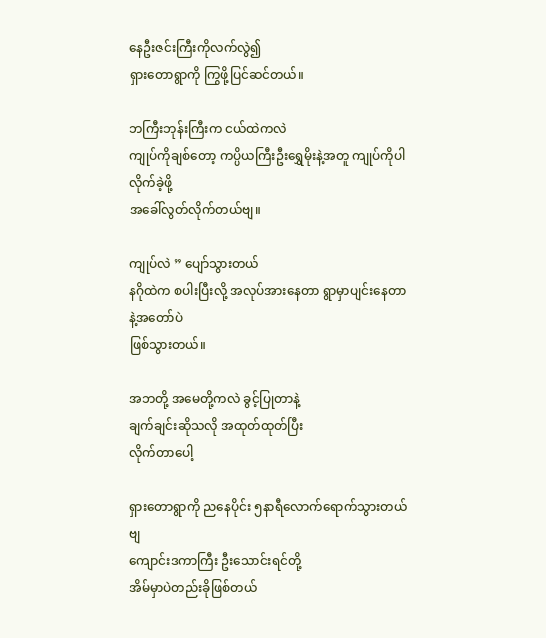နေဦးဇင်းကြီးကိုလက်လွဲ၍
ရှားတောရွာကို ကြွဖို့ပြင်ဆင်တယ်။

ဘကြီးဘုန်းကြီးက ငယ်ထဲကလဲ
ကျုပ်ကိုချစ်တော့ ကပ္ပိယကြီးဦးရွှေမိုးနဲ့အတူ ကျုပ်ကိုပါလိုက်ခဲ့ဖို့
အခေါ်လွတ်လိုက်တယ်ဗျ။

ကျုပ်လဲ ” ပျော်သွားတယ်
နဂိုထဲက စပါးပြီးလို့ အလုပ်အားနေတာ ရွာမှာပျင်းနေတာနဲ့အတော်ပဲ
ဖြစ်သွားတယ်။

အဘတို့ အမေတို့ကလဲ ခွင့်ပြုတာနဲ့
ချက်ချင်းဆိုသလို အထုတ်ထုတ်ပြီး
လိုက်တာပေါ့

ရှားတောရွာကို ညနေပိုင်း ၅နာရီလောက်ရောက်သွားတယ်ဗျ
ကျောင်းဒကာကြီး ဦးသောင်းရင်တို့
အိမ်မှာပဲတည်းခိုဖြစ်တယ်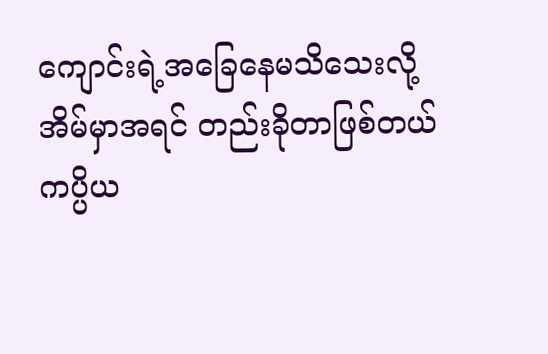ကျောင်းရဲ့အခြေနေမသိသေးလို့
အိမ်မှာအရင် တည်းခိုတာဖြစ်တယ်
ကပ္ပိယ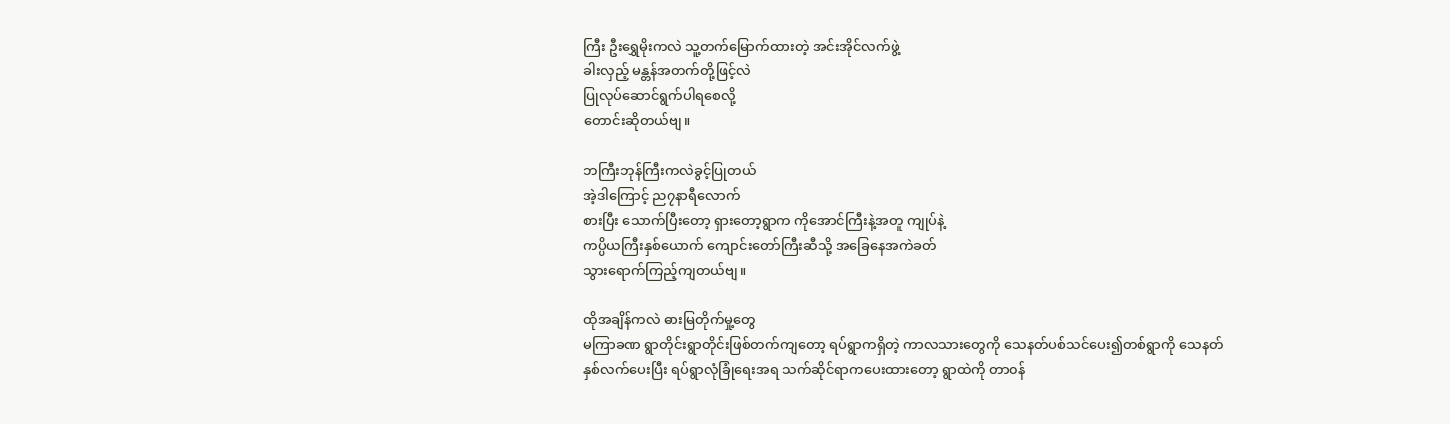ကြီး‌ ဦးရွှေမိုးကလဲ သူ့တက်မြောက်ထားတဲ့ အင်းအိုင်လက်ဖွဲ့
ခါးလှည့် မန္တန်အတက်တို့ဖြင့်လဲ
ပြုလုပ်ဆောင်ရွက်ပါရစေလို့
တောင်းဆိုတယ်ဗျ။

ဘကြီးဘုန်ကြီးကလဲခွင့်ပြုတယ်
အဲ့ဒါကြောင့် ည၇နာရီလောက်
စားပြီး သောက်ပြီးတော့ ရှားတော့ရွာက ကိုအောင်ကြီးနဲ့အတူ ကျုပ်နဲ့
ကပ္ပိယကြီးနှစ်ယောက် ကျောင်းတော်ကြီးဆီသို့ အခြေနေအကဲခတ်
သွားရောက်ကြည့်ကျတယ်ဗျ။

ထိုအချိန်ကလဲ ဓားမြတိုက်မှု့တွေ
မကြာခဏ ရွာတိုင်းရွာတိုင်းဖြစ်တက်ကျတော့ ရပ်ရွာကရှိတဲ့ ကာလသားတွေကို သေနတ်ပစ်သင်ပေး၍တစ်ရွာကို သေနတ်
နှစ်လက်ပေးပြီး ရပ်ရွာလုံခြုံရေးအရ သက်ဆိုင်ရာကပေးထားတော့ ရွာထဲကို တာ၀န်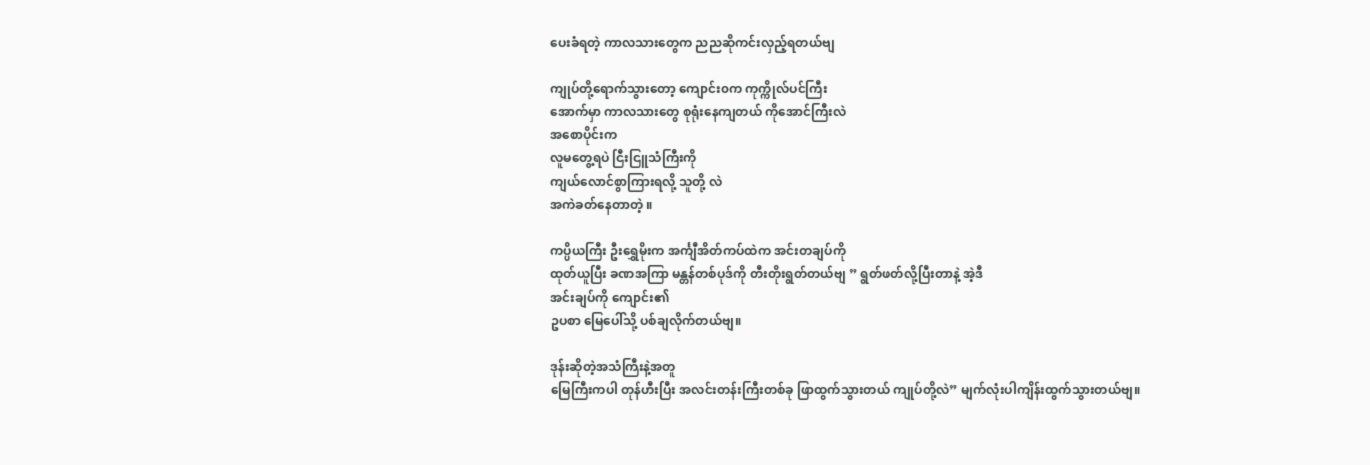ပေးခံရတဲ့ ကာလသားတွေက ညညဆိုကင်းလှည့်ရတယ်ဗျ

ကျုပ်တို့ရောက်သွားတော့ ကျောင်း၀က ကုက္ကိုလ်ပင်ကြီး
အောက်မှာ ကာလသားတွေ စုရုံးနေကျတယ် ကိုအောင်ကြီးလဲ
အစောပိုင်းက
လူမတွေ့ရပဲ ငြီးငြူသံကြီးကို
ကျယ်လောင်စွာကြားရလို့ သူတို့ လဲ
အကဲခတ်နေတာတဲ့ ။

ကပ္ပိယကြီး ဦးရွှေမိုးက အင်္ကျီအိတ်ကပ်ထဲက အင်းတချပ်ကို
ထုတ်ယူပြီး ခဏအကြာ မန္တန်တစ်ပုဒ်ကို တီးတိုးရွတ်တယ်ဗျ ” ရွတ်ဖတ်လို့ပြီးတာနဲ့ အဲ့ဒီ
အင်းချပ်ကို ကျောင်း၏
ဥပစာ မြေပေါ်သို့ ပစ်ချလိုက်တယ်ဗျ။

ဒုန်းဆိုတဲ့အသံကြီးနဲ့အတူ
မြေကြီးကပါ တုန်ဟီးပြီး အလင်းတန်းကြီးတစ်ခု ဖြာထွက်သွားတယ် ကျုပ်တို့လဲ” မျက်လုံးပါကျိန်းထွက်သွားတယ်ဗျ။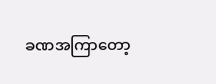ခဏအကြာတော့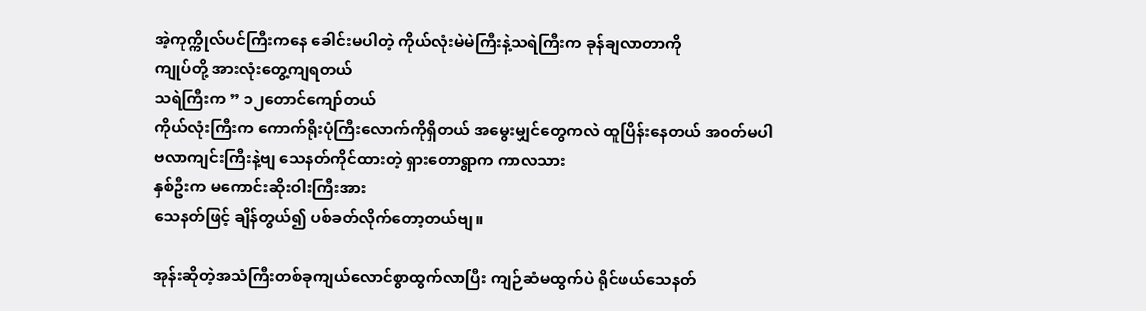အဲ့ကုက္ကိုလ်ပင်ကြီးကနေ ခေါင်းမပါတဲ့ ကိုယ်လုံးမဲမဲကြီးနဲ့သရဲကြီးက ခုန်ချလာတာကို
ကျုပ်တို့ အားလုံးတွေ့ကျရတယ်
သရဲကြီးက ” ၁၂တောင်ကျော်တယ်
ကိုယ်လုံးကြီးက ကောက်ရိုးပုံကြီးလောက်ကိုရှိတယ် အမွေးမျှင်တွေကလဲ ထူပြိန်းနေတယ် အ၀တ်မပါ
ဗလာကျင်းကြီးနဲ့ဗျ သေနတ်ကိုင်ထားတဲ့ ရှားတောရွာက ကာလသား
နှစ်ဦးက မကောင်းဆိုးဝါးကြီးအား
သေနတ်ဖြင့် ချိန်တွယ်၍ ပစ်ခတ်လိုက်တော့တယ်ဗျ။

အုန်းဆိုတဲ့အသံကြီးတစ်ခုကျယ်လောင်စွာထွက်လာပြီး ကျဉ်ဆံမထွက်ပဲ ရိုင်ဖယ်သေနတ်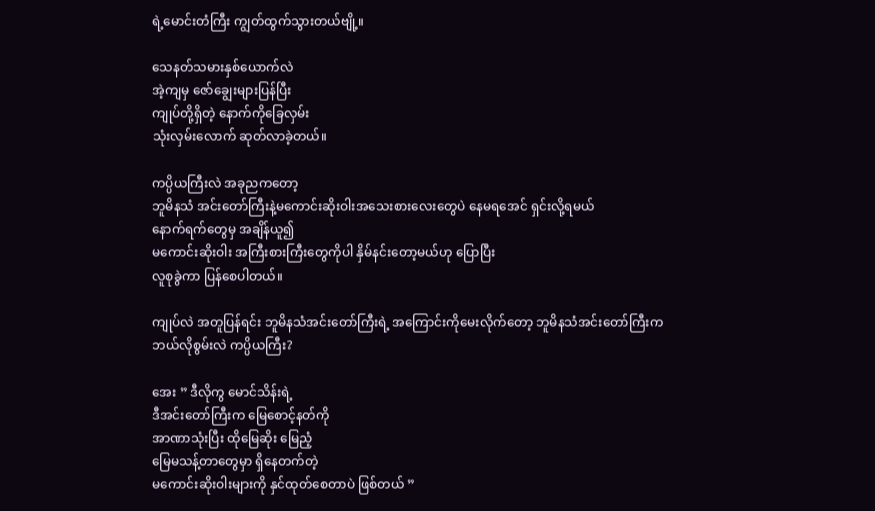ရဲ့မောင်းတံကြီး ကျွတ်ထွက်သွားတယ်‌ဗျို့။

သေနတ်သမားနှစ်ယောက်လဲ
အဲ့ကျမှ ဇော်ချွေးများပြန်ပြီး
ကျုပ်တို့ရှိတဲ့ နောက်ကိုခြေလှမ်း
သုံးလှမ်းလောက် ဆုတ်လာခဲ့တယ်။

ကပ္ပိယကြီးလဲ အခုညကတော့
ဘူမိနသံ အင်းတော်ကြီးနဲ့မကောင်းဆိုးဝါးအသေးစားလေးတွေပဲ နေမရအေင် ရှင်းလို့ရမယ်
နောက်ရက်‌တွေမှ အချိန်ယူ၍
မ‌ကောင်းဆိုးဝါး အကြီးစားကြီးတွေကိုပါ နှိမ်နင်းတော့မယ်ဟု ပြောပြီး
လူစုခွဲကာ ပြန်စေပါတယ်။

ကျုပ်လဲ အတူပြန်ရင်း ဘူမိနသံအင်းတော်ကြီးရဲ့ အကြောင်းကိုမေးလိုက်တော့ ဘူမိနသံအင်းတော်ကြီးက
ဘယ်လိုစွမ်းလဲ ကပ္ပိယကြီး?

အေး ” ဒီလိုကွ မောင်သိန်းရဲ့
ဒီအင်းတော်ကြီးက မြေစောင့်နတ်ကို
အာဏာသုံးပြီး ထိုမြေဆိုး မြေညံ့
မြေမသန့်တာတွေမှာ ရှိနေတက်တဲ့
မကောင်းဆိုးဝါးများကို နှင်ထုတ်စေတာပဲ ဖြစ်တယ် ”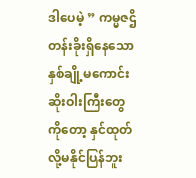ဒါပေမဲ့ ” ကမ္မဇဌိတန်းခိုးရှိနေသော
နှစ်ချို့မကောင်းဆိုးဝါးကြီးတွေကိုတော့ နှင်ထုတ်လို့မနိုင်ပြန်ဘူး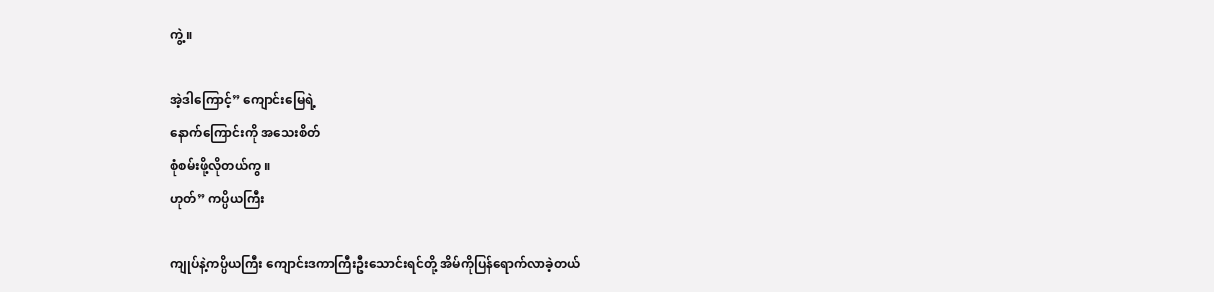ကွဲ့။

အဲ့ဒါကြောင့်” ကျောင်းမြေရဲ့
နောက်ကြောင်းကို အသေးစိတ်
စုံစမ်းဖို့လိုတယ်ကွ ။
ဟုတ်” ကပ္ပိယကြီး

ကျုပ်နဲ့ကပ္ပိယကြီး ကျောင်းဒကာကြီးဦးသောင်းရင်တို့ အိမ်ကိုပြန်ရောက်လာခဲ့တယ်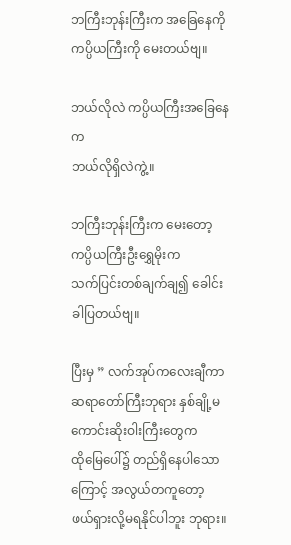ဘကြီးဘုန်းကြီးက အခြေနေကို
ကပ္ပိယကြီးကို မေးတယ်ဗျ။

ဘယ်လိုလဲ ကပ္ပိယကြီးအခြေနေက
ဘယ်လိုရှိလဲကွဲ့။

ဘကြီးဘုန်းကြီးက မေးတော့
ကပ္ပိယကြီးဦးရွှေမိုးက
သက်ပြင်းတစ်ချက်ချ၍ ခေါင်းခါပြတယ်ဗျ။

ပြီးမှ ” လက်အုပ်ကလေးချီကာ
ဆရာတော်ကြီးဘုရား နှစ်ချို့မကောင်းဆိုးဝါးကြီးတွေက
ထိုမြေပေါ်၌ တည်ရှိနေပါသော
ကြောင့် အလွယ်တကူတော့
ဖယ်ရှားလို့မရနိုင်ပါဘူး ဘုရား။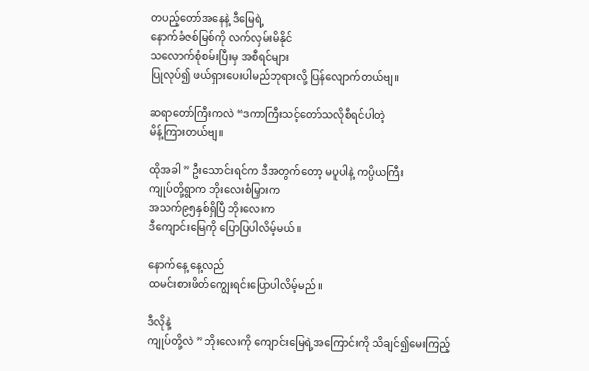တပည့်တော်အနေနဲ့ ဒီမြေရဲ့
နောက်ခံဇစ်မြစ်ကို လက်လှမ်းမိနိုင်
သလောက်စုံစမ်းပြီးမှ အစီရင်များ
ပြုလုပ်၍ ဖယ်ရှားပေးပါမည်ဘုရားလို့ ပြန်လျောက်တယ်ဗျ။

ဆရာတော်ကြီးကလဲ “ဒကာကြီးသင့်တော်သလိုစီရင်ပါတဲ့
မိန့်ကြားတယ်ဗျ။

ထိုအခါ ” ဦးသောင်းရင်က ဒီအတွက်တော့ မပူပါနဲ့ ကပ္ပိယကြီး
ကျုပ်တို့ရွာက ဘိုးလေးစံမြှားက
အသက်၉၅နှစ်ရှိပြီ ဘိုးလေးက
ဒီကျောင်းမြေကို ပြောပြပါလိမ့်မယ်။

နောက်နေ့ နေ့လည်
ထမင်းစားဖိတ်ကျွေးရင်းပြောပါလိမ့်မည်။

ဒီလိုနဲ့
ကျုပ်တို့လဲ ” ဘိုးလေးကို ကျောင်းမြေရဲ့အကြောင်းကို သိချင်၍မေးကြည့်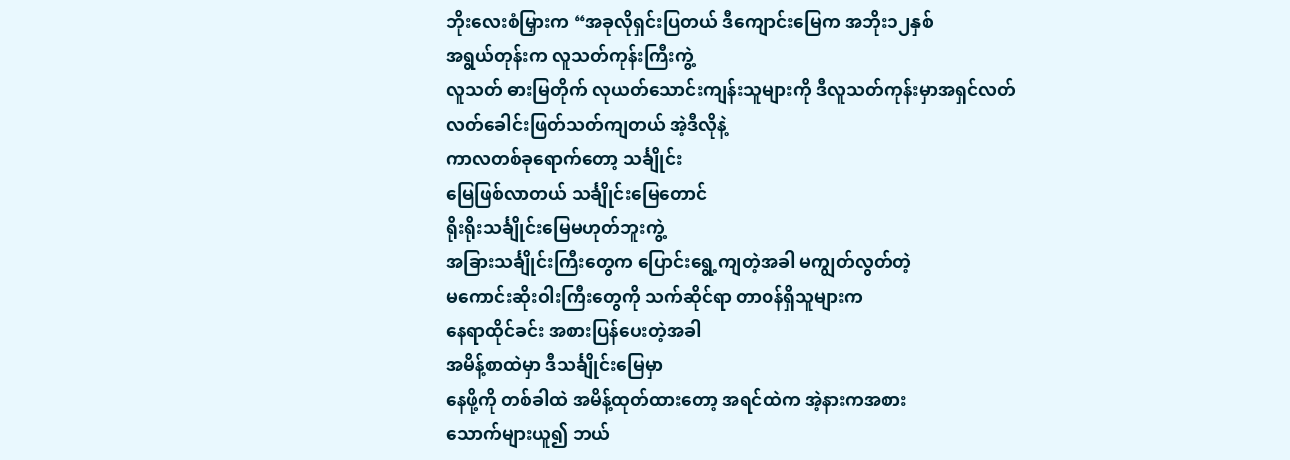ဘိုးလေးစံမြှားက “အခုလိုရှင်းပြတယ် ဒီကျောင်းမြေက အဘိုး၁၂နှစ်
အရွယ်တုန်းက လူသတ်ကုန်းကြီးကွဲ့
လူသတ် ဓားမြတိုက် လုယတ်သောင်းကျန်းသူများကို ဒီလူသတ်ကုန်းမှာအရှင်လတ်လတ်ခေါင်းဖြတ်သတ်ကျတယ် အဲ့ဒီလိုနဲ့
ကာလတစ်ခုရောက်တော့ သင်္ချိုင်း
မြေဖြစ်လာတယ် သင်္ချိုင်းမြေတောင်
ရိုးရိုးသင်္ချိုင်းမြေမဟုတ်ဘူးကွဲ့
အခြားသင်္ချိုင်းကြီးတွေက ပြောင်းရွေ့ကျတဲ့အခါ မကျွတ်လွတ်တဲ့
မကောင်းဆိုးဝါးကြီးတွေကို သက်ဆိုင်ရာ တာ၀န်ရှိသူများက
နေရာထိုင်ခင်း အစားပြန်ပေးတဲ့အခါ
အမိန့်စာထဲမှာ ဒီသင်္ချိုင်းမြေမှာ
နေဖို့ကို တစ်ခါထဲ အမိန့်ထုတ်ထားတော့ အရင်ထဲက အဲ့နားကအစား
သောက်များယူ၍ ဘယ်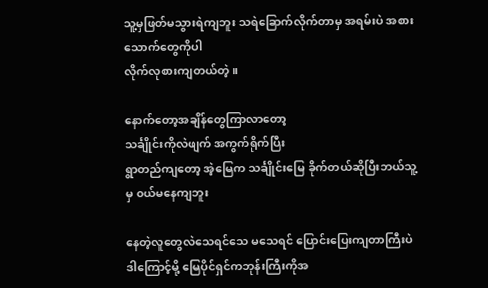သူ့မှဖြတ်မသွားရဲကျဘူး သရဲခြောက်လိုက်တာမှ အရမ်းပဲ အစားသောက်တွေကိုပါ
လိုက်လုစားကျတယ်တဲ့။

နောက်တော့အချိန်တွေကြာလာတော့
သင်္ချိုင်းကိုလဲဖျက် အကွက်ရိုက်ပြီး
ရွာတည်ကျတော့ အဲ့မြေက သင်္ချိုင်းမြေ ခိုက်တယ်ဆိုပြီးဘယ်သူ့မှ ၀ယ်မနေကျဘူး

နေတဲ့လူတွေလဲ‌သေရင်သေ မသေရင် ပြောင်းပြေးကျတာကြီးပဲ
ဒါကြောင့်မို့ မြေပိုင်ရှင်ကဘုန်းကြီးကိုအ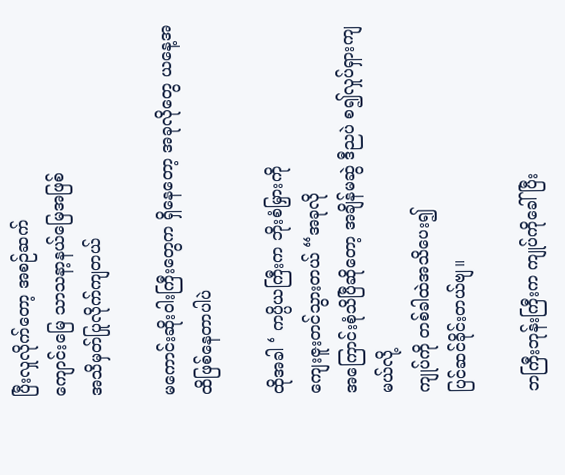ပြီးလှုလိုက်တော့ အ‌စဉ်ဆက်
ကျောင်းမြေ သာသနာ့နယ်မြေအဖြစ်
အသိမှတ်ပြုလိုက်ကျတယ်

မကောင်းဆိုးဝါးကြီးတွေက ရှိနေတော့ အခုလိုတွေ ယနေ့အထိဖြစ်နေတာပါပဲ

ထိုအခါ ‘ ကပ္ပိယကြီးက ဘိုးစံမြှားကို
ကျေးဇူးတင်သွားတယ် “အခုလို
အကြောင်းစုံသိပြီ‌ဆိုတော့ အချိန်မဆွဲ ဒီညပဲ စ၍လှုပ်ရှားကျမယ်လို့
ကျုပ်ကို တစ်ခါထဲအသိပေး၍
ပြင်ဆင်ခိုင်းတယ်ဗျ။

ဘကြီးဘုန်းကြီးက ကျုပ်ကိုခေါ်ပြီး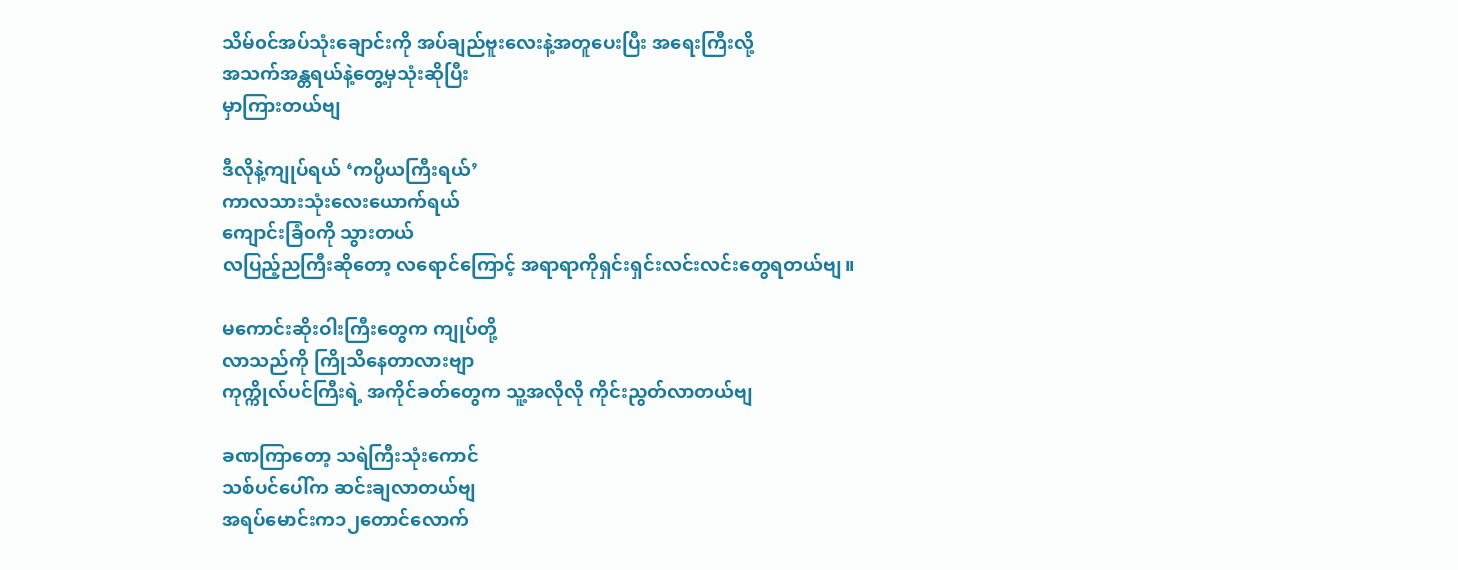သိမ်၀င်အပ်သုံး‌ချောင်းကို အပ်ချည်ဗူးလေးနဲ့အတူပေးပြီး အရေးကြီးလို့
အသက်အန္တရယ်နဲ့တွေ့မှသုံးဆိုပြီး
မှာကြားတယ်ဗျ

ဒီလိုနဲ့ကျုပ်ရယ် ‘ကပ္ပိယကြီးရယ်’
ကာလသားသုံးလေးယောက်ရယ်
ကျောင်းခြံ၀ကို သွားတယ်
လပြည့်ညကြီးဆိုတော့ လရောင်ကြောင့် အရာရာကိုရှင်းရှင်းလင်းလင်းတွေရတယ်ဗျ။

မကောင်းဆိုးဝါးကြီးတွေက ကျုပ်တို့
လာသည်ကို ကြိုသိနေတာလားဗျာ
ကုက္ကိုလ်ပင်ကြီးရဲ့ အကိုင်ခတ်တွေက သူ့အလိုလို ကိုင်းညွတ်လာတယ်ဗျ

ခဏကြာတော့ သရဲကြီးသုံးကောင်
သစ်ပင်ပေါ်က ဆင်းချလာတယ်ဗျ
အရပ်မောင်းက၁၂တောင်လောက်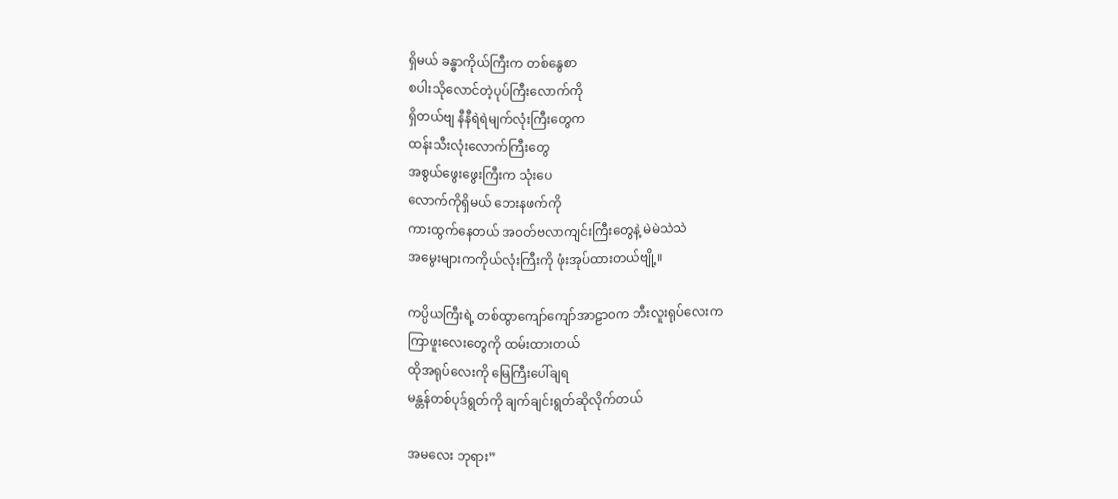ရှိမယ် ခန္ဓာကိုယ်ကြီးက တစ်နွေစာ
စပါး‌သိုလောင်တဲ့ပုပ်ကြီးလောက်ကို
ရှိတယ်ဗျ နီနီရဲရဲမျက်လုံးကြီးတွေက
ထန်းသီးလုံးလောက်ကြီးတွေ
အစွယ်ဖွေးဖွေးကြီးက သုံးပေ
လောက်ကိုရှိမယ် ဘေးနဖက်ကို
ကားထွက်နေတယ် အ၀တ်ဗလာကျင်းကြီးတွေနဲ့ မဲမဲသဲသဲ
အမွေးများကကိုယ်လုံးကြီးကို ဖုံးအုပ်ထားတယ်ဗျို့။

ကပ္ပိယကြီးရဲ့ တစ်ထွာကျော်ကျော်အာဠာ၀က ဘီးလူးရုပ်လေးက
ကြာဖူးလေးတွေကို ထမ်းထားတယ်
ထိုအရုပ်လေးကို မြေကြီးပေါ်ချရ
မန္တန်တစ်ပုဒ်ရွတ်ကို ချက်ချင်းရွတ်ဆိုလိုက်တယ်

အမလေး ဘုရား”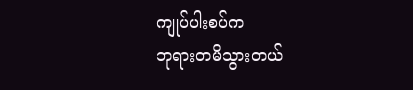ကျုပ်ပါးစပ်က
ဘုရားတမိသွားတယ်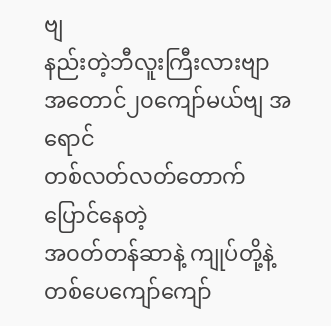ဗျ
နည်းတဲ့ဘီလူးကြီးလားဗျာ
အတောင်၂၀ကျော်မယ်ဗျ အရောင်
တစ်လတ်လတ်တောက်ပြောင်နေတဲ့
အ၀တ်တန်ဆာနဲ့ ကျုပ်တို့နဲ့တစ်ပေကျော်ကျော်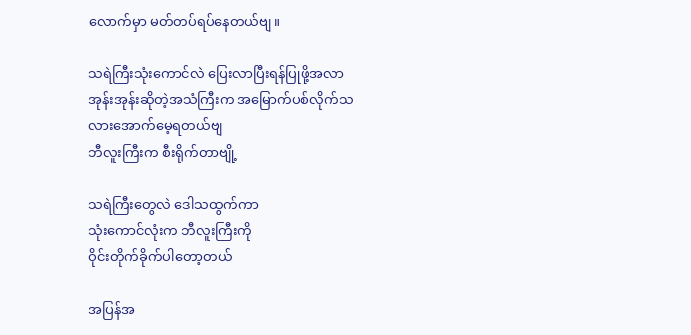လောက်မှာ မတ်တပ်ရပ်နေတယ်ဗျ။

သရဲကြီးသုံးကောင်လဲ ပြေးလာပြီးရန်ပြုဖို့အလာ အုန်းအုန်းဆိုတဲ့အသံကြီးက အမြောက်ပစ်လိုက်သလားအောက်မေ့ရတယ်ဗျ
ဘီလူးကြီးက စီးရိုက်တာဗျို့

သရဲကြီးတွေလဲ ‌ဒေါသထွက်ကာ
သုံးကောင်လုံးက ဘီလူးကြီးကို
ဝိုင်းတိုက်ခိုက်ပါတော့တယ်

အပြန်အ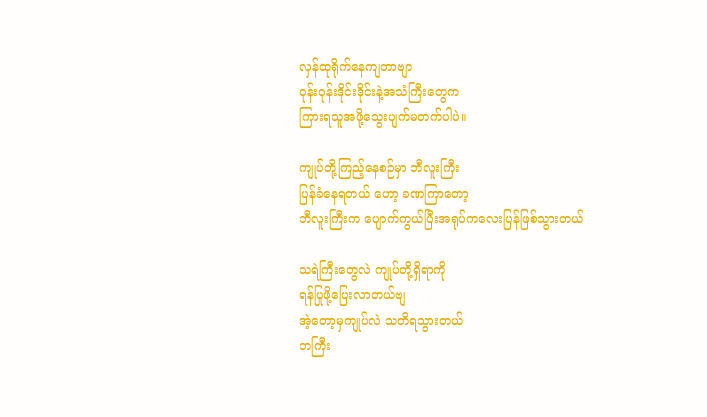လှန်ထုရိုက်နေကျတာဗျာ
ဝုန်းဝုန်းဒိုင်းဒိုင်းနဲ့အသံကြီးတွေက
ကြားရသူအဖို့သွေးပျက်မတက်ပါပဲ။

ကျုပ်တို့ကြည့်နေစဉ်မှာ ဘီလူးကြီး
ပြန်ခံနေရတယ် ဟော့ ခဏကြာတော့
ဘီလူးကြီးက ပျောက်ကွယ်ပြီးအရုပ်ကလေးပြန်ဖြစ်သွားတယ်

သရဲကြီးတွေလဲ ကျုပ်တို့ရှိရာကို
ရန်ပြုဖို့ပြေးလာတယ်ဗျ
အဲ့တော့မှကျုပ်လဲ သတိရသွားတယ်
ဘကြီး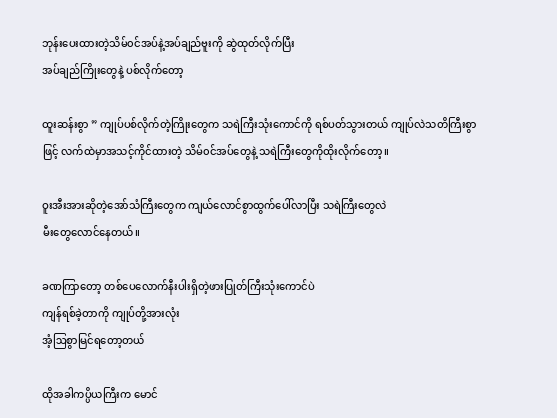ဘုန်းပေးထားတဲ့သိမ်၀င်အပ်နဲ့အပ်ချည်ဗူးကို ဆွဲထုတ်လိုက်ပြီး
အပ်ချည်ကြိုးတွေနဲ့ ပစ်လိုက်တော့

ထူးဆန်းစွာ ” ကျုပ်ပစ်လိုက်တဲ့ကြိုးတွေက သရဲကြီးသုံးကောင်ကို ရစ်ပတ်သွားတယ် ကျုပ်လဲသတိကြီးစွာဖြင့် လက်ထဲမှာအသင့်ကိုင်ထားတဲ့ သိမ်၀င်အပ်တွေနဲ့ သရဲကြီးတွေကိုထိုးလိုက်‌တော့။

ဝူးအီးအားဆိုတဲ့အော်သံကြီးတွေက ကျယ်လောင်စွာထွက်ပေါ်လာပြီး သရဲကြီးတွေလဲ
မီးတွေလောင်နေတယ်။

ခဏကြာတော့ တစ်ပေလောက်နီးပါးရှိတဲ့ဖားပြုတ်ကြီးသုံးကောင်ပဲ
ကျန်ရစ်ခဲ့တာကို ကျုပ်တို့အားလုံး
အံ့ဩစွာမြင်ရတော့တယ်

ထိုအခါကပ္ပိယကြီးက မောင်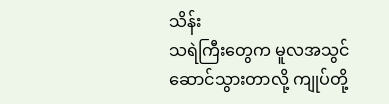သိန်း
သရဲကြီးတွေက မူလအသွင်ဆောင်သွားတာလို့ ကျုပ်တို့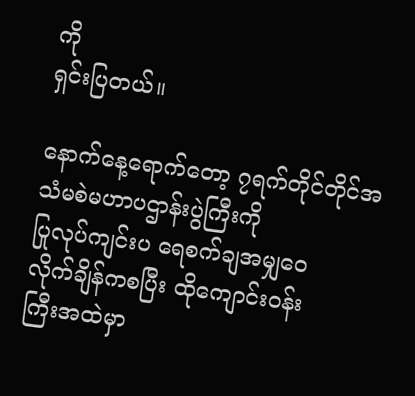ကို
ရှင်းပြတယ်။

နောက်နေ့ရောက်တော့ ၇ရက်တိုင်တိုင်အသံမစဲမဟာပဌာန်းပွဲကြီးကို
ပြုလုပ်ကျင်းပ ရေစက်ချအမျှဝေ
လိုက်ချိန်ကစပြီး ထိုကျောင်း၀န်း
ကြီးအထဲမှာ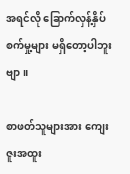အရင်လို ခြောက်လှန့်နှိပ်စက်မှု့များ မရှိတော့‌ပါဘူးဗျာ။

စာဖတ်သူများအား ကျေးဇူးအထူး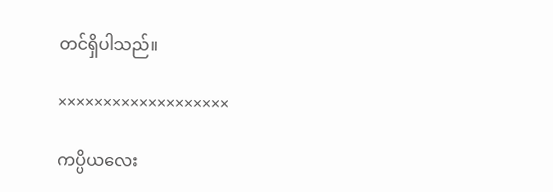တင်ရှိပါသည်။

×××××××××××××××××××

ကပ္ပိယလေး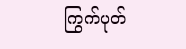ကြွက်ပုတ်